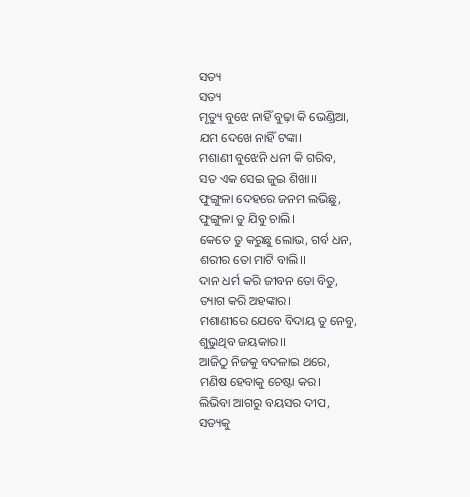ସତ୍ୟ
ସତ୍ୟ
ମୃତ୍ୟୁ ବୁଝେ ନାହିଁ ବୁଢ଼ା କି ଭେଣ୍ଡିଆ,
ଯମ ଦେଖେ ନାହିଁ ଟଙ୍କା।
ମଶାଣୀ ବୁଝେନି ଧନୀ କି ଗରିବ,
ସତ ଏକ ସେଇ ଜୁଇ ଶିଖା।।
ଫୁଙ୍ଗୁଳା ଦେହରେ ଜନମ ଲଭିଛୁ,
ଫୁଙ୍ଗୁଳା ତୁ ଯିବୁ ଚାଲି।
କେତେ ତୁ କରୁଛୁ ଲୋଭ, ଗର୍ବ ଧନ,
ଶରୀର ତୋ ମାଟି ବାଲି।।
ଦାନ ଧର୍ମ କରି ଜୀବନ ତୋ ବିତୁ,
ତ୍ୟାଗ କରି ଅହଙ୍କାର।
ମଶାଣୀରେ ଯେବେ ବିଦାୟ ତୁ ନେବୁ,
ଶୁଭୁଥିବ ଜୟକାର।।
ଆଜିଠୁ ନିଜକୁ ବଦଳାଇ ଥରେ,
ମଣିଷ ହେବାକୁ ଚେଷ୍ଟା କର।
ଲିଭିବା ଆଗରୁ ବୟସର ଦୀପ,
ସତ୍ୟକୁ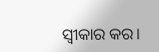ସ୍ବୀକାର କର।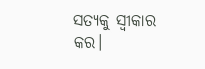ସତ୍ୟକୁ ସ୍ବୀକାର କର।